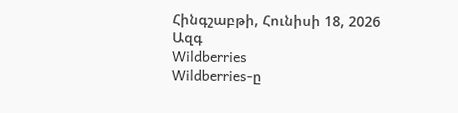Հինգշաբթի, Հունիսի 18, 2026
Ազգ
Wildberries
Wildberries-ը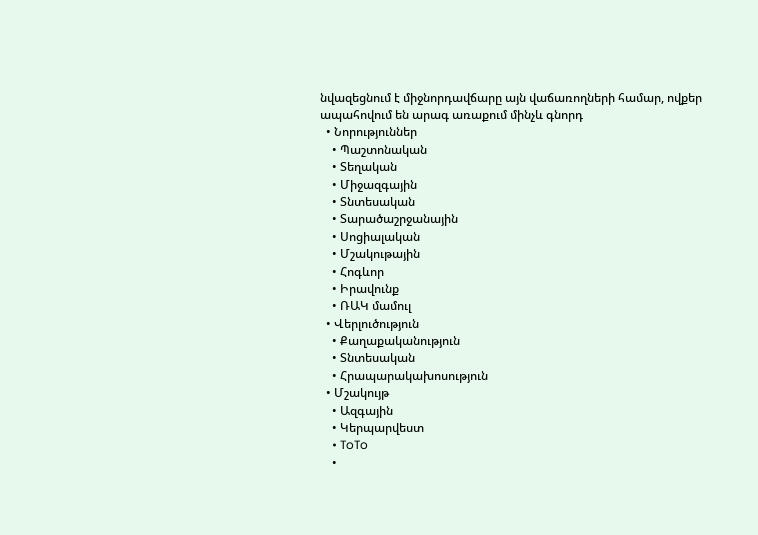նվազեցնում է միջնորդավճարը այն վաճառողների համար, ովքեր ապահովում են արագ առաքում մինչև գնորդ
  • Նորություններ
    • Պաշտոնական
    • Տեղական
    • Միջազգային
    • Տնտեսական
    • Տարածաշրջանային
    • Սոցիալական
    • Մշակութային
    • Հոգևոր
    • Իրավունք
    • ՌԱԿ մամուլ
  • Վերլուծություն
    • Քաղաքականություն
    • Տնտեսական
    • Հրապարակախոսություն
  • Մշակույթ
    • Ազգային
    • Կերպարվեստ
    • ToTo
    •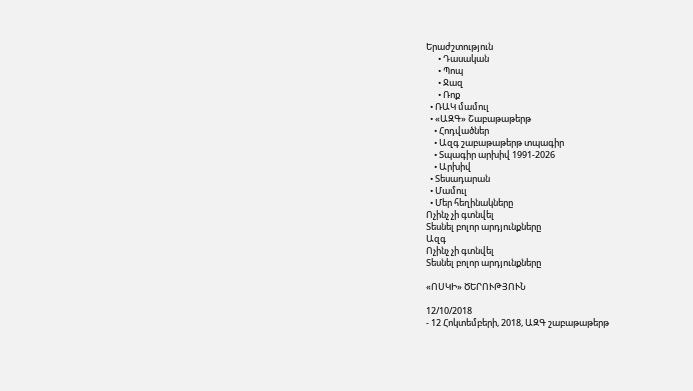Երաժշտություն
      • Դասական
      • Պոպ
      • Ջազ
      • Ռոք
  • ՌԱԿ մամուլ
  • «ԱԶԳ» Շաբաթաթերթ
    • Հոդվածներ
    • Ազգ շաբաթաթերթ տպագիր
    • Տպագիր արխիվ 1991-2026
    • Արխիվ
  • Տեսադարան
  • Մամուլ
  • Մեր հեղինակները
Ոչինչ չի գտնվել
Տեսնել բոլոր արդյունքները
Ազգ
Ոչինչ չի գտնվել
Տեսնել բոլոր արդյունքները

«ՈՍԿԻ» ԾԵՐՈՒԹՅՈՒՆ

12/10/2018
- 12 Հոկտեմբերի, 2018, ԱԶԳ շաբաթաթերթ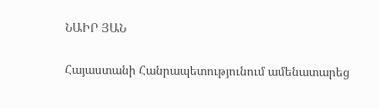ՆԱԻՐ ՅԱՆ

Հայաստանի Հանրապետությունում ամենատարեց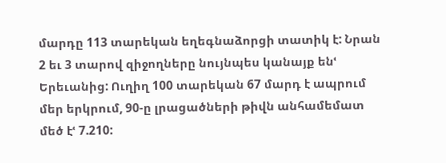մարդը 113 տարեկան եղեգնաձորցի տատիկ է: Նրան 2 եւ 3 տարով զիջողները նույնպես կանայք ենՙ Երեւանից: Ուղիղ 100 տարեկան 67 մարդ է ապրում մեր երկրում, 90-ը լրացածների թիվն անհամեմատ մեծ էՙ 7.210: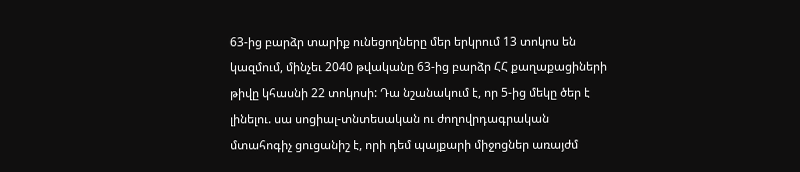63-ից բարձր տարիք ունեցողները մեր երկրում 13 տոկոս են կազմում, մինչեւ 2040 թվականը 63-ից բարձր ՀՀ քաղաքացիների թիվը կհասնի 22 տոկոսի: Դա նշանակում է, որ 5-ից մեկը ծեր է լինելու. սա սոցիալ-տնտեսական ու ժողովրդագրական մտահոգիչ ցուցանիշ է, որի դեմ պայքարի միջոցներ առայժմ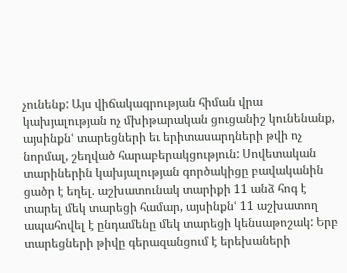չունենք: Այս վիճակագրության հիման վրա կախյալության ոչ մխիթարական ցուցանիշ կունենանք, այսինքնՙ տարեցների եւ երիտասարդների թվի ոչ նորմալ, շեղված հարաբերակցություն: Սովետական տարիներին կախյալության գործակիցը բավականին ցածր է եղել. աշխատունակ տարիքի 11 անձ հոգ է տարել մեկ տարեցի համար, այսինքնՙ 11 աշխատող ապահովել է ընդամենը մեկ տարեցի կենսաթոշակ: Երբ տարեցների թիվը գերազանցում է երեխաների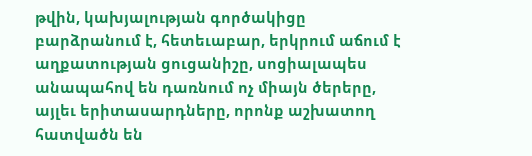թվին, կախյալության գործակիցը բարձրանում է, հետեւաբար, երկրում աճում է աղքատության ցուցանիշը, սոցիալապես անապահով են դառնում ոչ միայն ծերերը, այլեւ երիտասարդները, որոնք աշխատող հատվածն են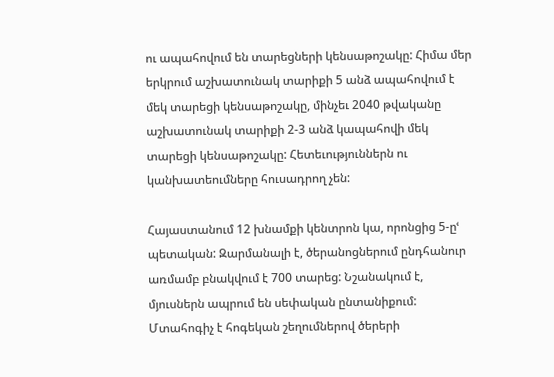ու ապահովում են տարեցների կենսաթոշակը: Հիմա մեր երկրում աշխատունակ տարիքի 5 անձ ապահովում է մեկ տարեցի կենսաթոշակը, մինչեւ 2040 թվականը աշխատունակ տարիքի 2-3 անձ կապահովի մեկ տարեցի կենսաթոշակը: Հետեւություններն ու կանխատեումները հուսադրող չեն:

Հայաստանում 12 խնամքի կենտրոն կա, որոնցից 5-ըՙ պետական: Զարմանալի է, ծերանոցներում ընդհանուր առմամբ բնակվում է 700 տարեց: Նշանակում է, մյուսներն ապրում են սեփական ընտանիքում: Մտահոգիչ է հոգեկան շեղումներով ծերերի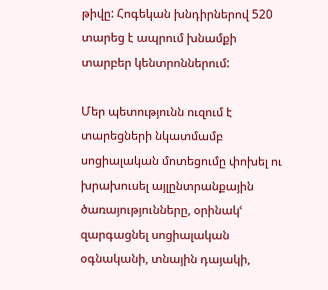թիվը: Հոգեկան խնդիրներով 520 տարեց է ապրում խնամքի տարբեր կենտրոններում:

Մեր պետությունն ուզում է տարեցների նկատմամբ սոցիալական մոտեցումը փոխել ու խրախուսել այլընտրանքային ծառայությունները, օրինակՙ զարգացնել սոցիալական օգնականի, տնային դայակի,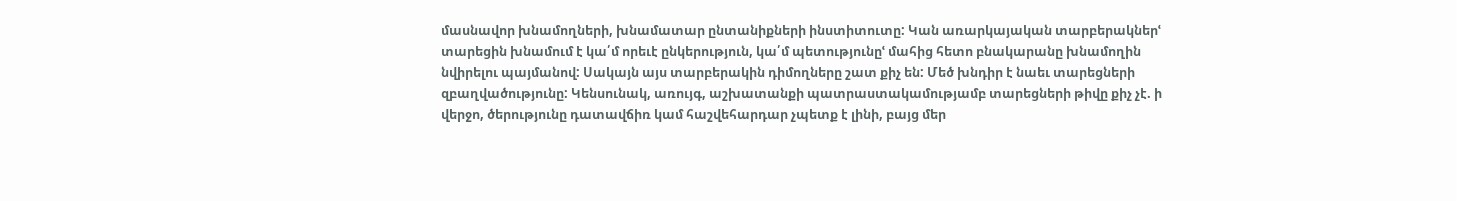մասնավոր խնամողների, խնամատար ընտանիքների ինստիտուտը: Կան առարկայական տարբերակներՙ տարեցին խնամում է կա՛մ որեւէ ընկերություն, կա՛մ պետությունըՙ մահից հետո բնակարանը խնամողին նվիրելու պայմանով: Սակայն այս տարբերակին դիմողները շատ քիչ են: Մեծ խնդիր է նաեւ տարեցների զբաղվածությունը: Կենսունակ, առույգ, աշխատանքի պատրաստակամությամբ տարեցների թիվը քիչ չէ. ի վերջո, ծերությունը դատավճիռ կամ հաշվեհարդար չպետք է լինի, բայց մեր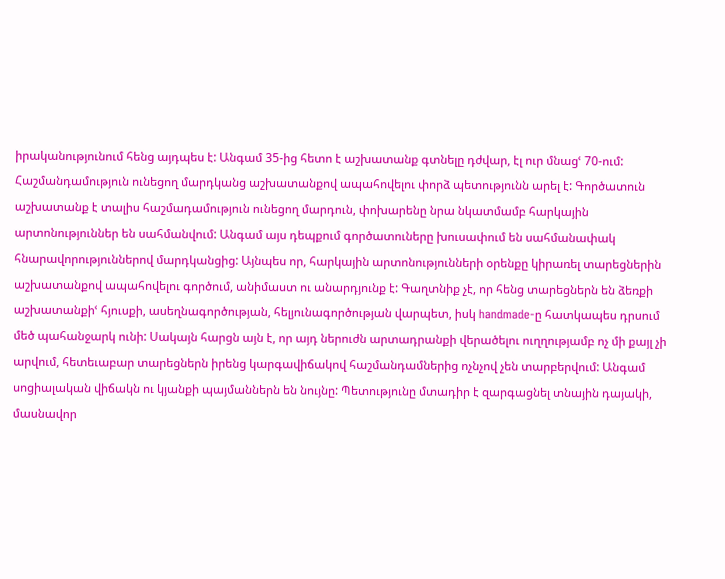իրականությունում հենց այդպես է: Անգամ 35-ից հետո է աշխատանք գտնելը դժվար, էլ ուր մնացՙ 70-ում: Հաշմանդամություն ունեցող մարդկանց աշխատանքով ապահովելու փորձ պետությունն արել է: Գործատուն աշխատանք է տալիս հաշմադամություն ունեցող մարդուն, փոխարենը նրա նկատմամբ հարկային արտոնություններ են սահմանվում: Անգամ այս դեպքում գործատուները խուսափում են սահմանափակ հնարավորություններով մարդկանցից: Այնպես որ, հարկային արտոնությունների օրենքը կիրառել տարեցներին աշխատանքով ապահովելու գործում, անիմաստ ու անարդյունք է: Գաղտնիք չէ, որ հենց տարեցներն են ձեռքի աշխատանքիՙ հյուսքի, ասեղնագործության, հելյունագործության վարպետ, իսկ handmade-ը հատկապես դրսում մեծ պահանջարկ ունի: Սակայն հարցն այն է, որ այդ ներուժն արտադրանքի վերածելու ուղղությամբ ոչ մի քայլ չի արվում, հետեւաբար տարեցներն իրենց կարգավիճակով հաշմանդամներից ոչնչով չեն տարբերվում: Անգամ սոցիալական վիճակն ու կյանքի պայմաններն են նույնը: Պետությունը մտադիր է զարգացնել տնային դայակի, մասնավոր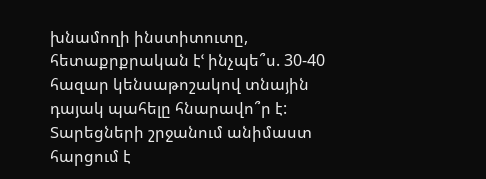խնամողի ինստիտուտը, հետաքրքրական էՙ ինչպե՞ս. 30-40 հազար կենսաթոշակով տնային դայակ պահելը հնարավո՞ր է: Տարեցների շրջանում անիմաստ հարցում է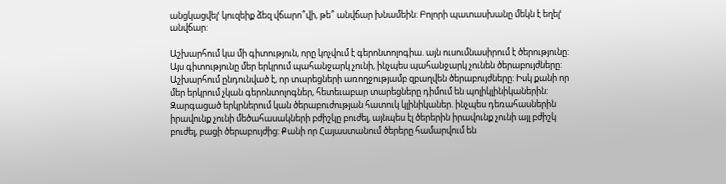անցկացվելՙ կուզեիք ձեզ վճարո՞վի, թե՞ անվճար խնամեին: Բոլորի պատասխանը մեկն է եղելՙ անվճար:

Աշխարհում կա մի գիտություն, որը կոչվում է գերոնտոլոգիա. այն ուսումնասիրում է ծերությունը: Այս գիտությունը մեր երկրում պահանջարկ չունի, ինչպես պահանջարկ չունեն ծերաբույժները: Աշխարհում ընդունված է, որ տարեցների առողջությամբ զբաղվեն ծերաբույժները: Իսկ քանի որ մեր երկրում չկան գերոնտոլոգներ, հետեւաբար տարեցները դիմում են պոլիկլինիկաներին: Զարգացած երկրներում կան ծերաբուժության հատուկ կլինիկաներ. ինչպես դեռահասներին իրավունք չունի մեծահասակների բժիշկը բուժել, այնպես էլ ծերերին իրավունք չունի այլ բժիշկ բուժել, բացի ծերաբույժից: Քանի որ Հայաստանում ծերերը համարվում են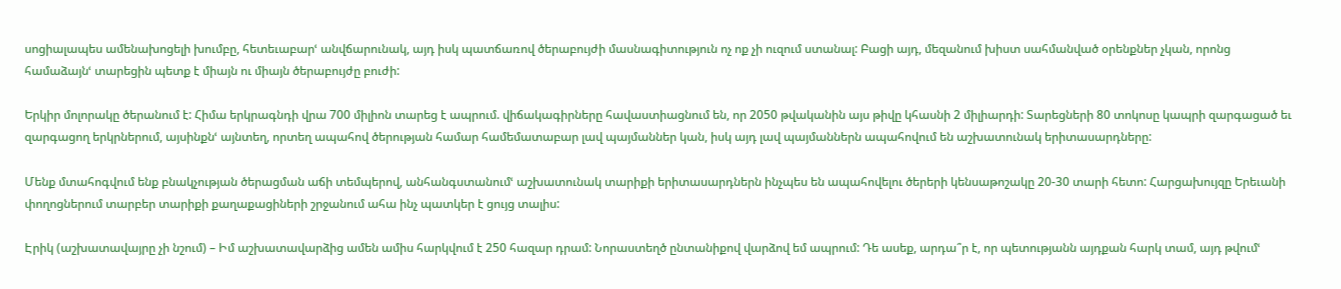սոցիալապես ամենախոցելի խումբը, հետեւաբարՙ անվճարունակ, այդ իսկ պատճառով ծերաբույժի մասնագիտություն ոչ ոք չի ուզում ստանալ: Բացի այդ, մեզանում խիստ սահմանված օրենքներ չկան, որոնց համաձայնՙ տարեցին պետք է միայն ու միայն ծերաբույժը բուժի:

Երկիր մոլորակը ծերանում է: Հիմա երկրագնդի վրա 700 միլիոն տարեց է ապրում. վիճակագիրները հավաստիացնում են, որ 2050 թվականին այս թիվը կհասնի 2 միլիարդի: Տարեցների 80 տոկոսը կապրի զարգացած եւ զարգացող երկրներում, այսինքնՙ այնտեղ, որտեղ ապահով ծերության համար համեմատաբար լավ պայմաններ կան, իսկ այդ լավ պայմաններն ապահովում են աշխատունակ երիտասարդները:

Մենք մտահոգվում ենք բնակչության ծերացման աճի տեմպերով, անհանգստանումՙ աշխատունակ տարիքի երիտասարդներն ինչպես են ապահովելու ծերերի կենսաթոշակը 20-30 տարի հետո: Հարցախույզը Երեւանի փողոցներում տարբեր տարիքի քաղաքացիների շրջանում ահա ինչ պատկեր է ցույց տալիս:

Էրիկ (աշխատավայրը չի նշում) – Իմ աշխատավարձից ամեն ամիս հարկվում է 250 հազար դրամ: Նորաստեղծ ընտանիքով վարձով եմ ապրում: Դե ասեք, արդա՞ր է, որ պետությանն այդքան հարկ տամ, այդ թվումՙ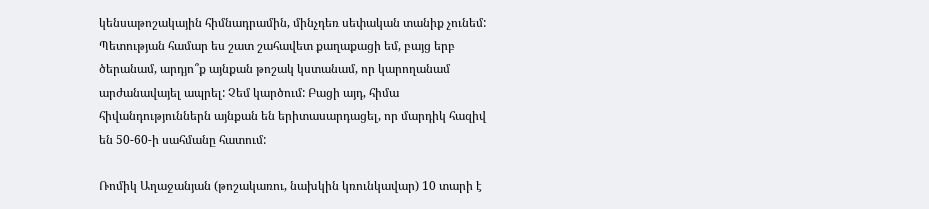կենսաթոշակային հիմնադրամին, մինչդեռ սեփական տանիք չունեմ: Պետության համար ես շատ շահավետ քաղաքացի եմ, բայց երբ ծերանամ, արդյո՞ք այնքան թոշակ կստանամ, որ կարողանամ արժանավայել ապրել: Չեմ կարծում: Բացի այդ, հիմա հիվանդություններն այնքան են երիտասարդացել, որ մարդիկ հազիվ են 50-60-ի սահմանը հատում:

Ռոմիկ Աղաջանյան (թոշակառու, նախկին կռունկավար) 10 տարի է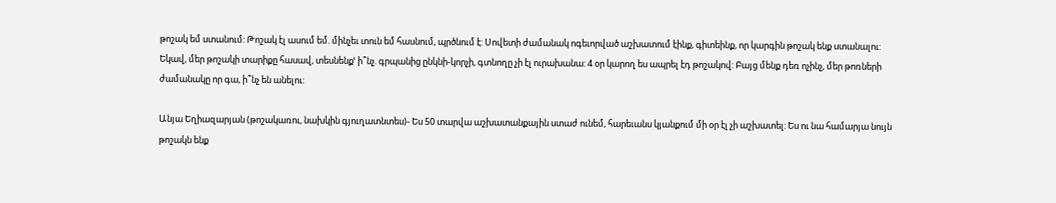թոշակ եմ ստանում: Թոշակ էլ ասում եմ. մինչեւ տուն եմ հասնում, պրծնում է: Սովետի ժամանակ ոգեւորված աշխատում էինք, գիտեինք, որ կարգին թոշակ ենք ստանալու: Եկավ, մեր թոշակի տարիքը հասավ, տեսնենքՙ ի՞նչ. գրպանից ընկնի-կորչի, գտնողը չի էլ ուրախանա: 4 օր կարող ես ապրել էդ թոշակով: Բայց մենք դեռ ոչինչ, մեր թոռների ժամանակը որ գա, ի՞նչ են անելու:

Անյա Եղիազարյան (թոշակառու, նախկին գյուղատնտես)- Ես 50 տարվա աշխատանքային ստաժ ունեմ, հարեւանս կյանքում մի օր էլ չի աշխատել: Ես ու նա համարյա նույն թոշակն ենք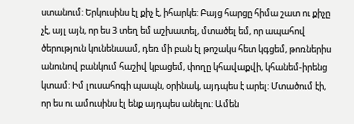ստանում: Երկուսինս էլ քիչ է, իհարկե: Բայց հարցը հիմա շատ ու քիչը չէ, այլ այն, որ ես 3 տեղ եմ աշխատել, մտածել եմ, որ ապահով ծերություն կունենաամ, դեռ մի բան էլ թոշակս հետ կգցեմ, թոռներիս անունով բանկում հաշիվ կբացեմ, փողը կհավաքվի, կհանեմ-իրենց կտամ: Իմ լուսահոգի պապն, օրինակ, այդպես է արել: Մտածում էի, որ ես ու ամուսինս էլ ենք այդպես անելու: Ամեն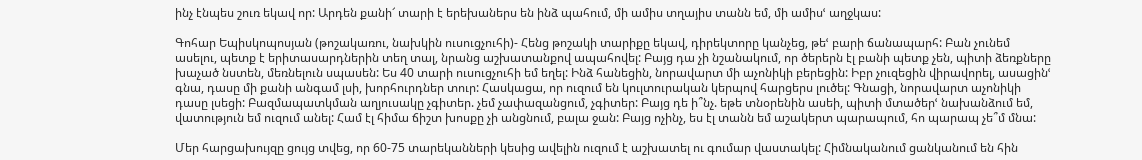ինչ էնպես շուռ եկավ որ: Արդեն քանի՜ տարի է երեխաներս են ինձ պահում, մի ամիս տղայիս տանն եմ, մի ամիսՙ աղջկաս:

Գոհար Եպիսկոպոսյան (թոշակառու, նախկին ուսուցչուհի)- Հենց թոշակի տարիքը եկավ, դիրեկտորը կանչեց, թեՙ բարի ճանապարհ: Բան չունեմ ասելու, պետք է երիտասարդներին տեղ տալ, նրանց աշխատանքով ապահովել: Բայց դա չի նշանակում, որ ծերերն էլ բանի պետք չեն, պիտի ձեռքները խաչած նստեն, մեռնելուն սպասեն: Ես 40 տարի ուսուցչուհի եմ եղել: Ինձ հանեցին, նորավարտ մի աչոնիկի բերեցին: Իբր չուզեցին վիրավորել, ասացինՙ գնա, դասը մի քանի անգամ լսի, խորհուրդներ տուր: Հասկացա, որ ուզում են կուլտուրական կերպով հարցերս լուծել: Գնացի, նորավարտ աչոնիկի դասը լսեցի: Բազմապատկման աղյուսակը չգիտեր. չեմ չափազանցում, չգիտեր: Բայց դե ի՞նչ. եթե տնօրենին ասեի, պիտի մտածերՙ նախանձում եմ, վատություն եմ ուզում անել: Համ էլ հիմա ճիշտ խոսքը չի անցնում, բալա ջան: Բայց ոչինչ, ես էլ տանն եմ աշակերտ պարապում, հո պարապ չե՞մ մնա:

Մեր հարցախույզը ցույց տվեց, որ 60-75 տարեկանների կեսից ավելին ուզում է աշխատել ու գումար վաստակել: Հիմնականում ցանկանում են հին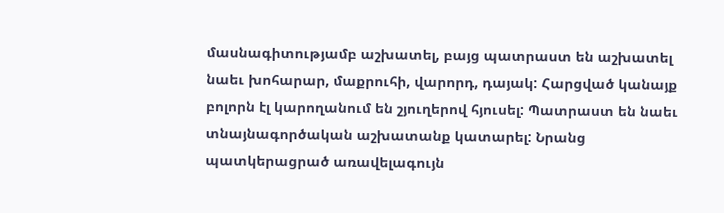մասնագիտությամբ աշխատել, բայց պատրաստ են աշխատել նաեւ խոհարար, մաքրուհի, վարորդ, դայակ: Հարցված կանայք բոլորն էլ կարողանում են շյուղերով հյուսել: Պատրաստ են նաեւ տնայնագործական աշխատանք կատարել: Նրանց պատկերացրած առավելագույն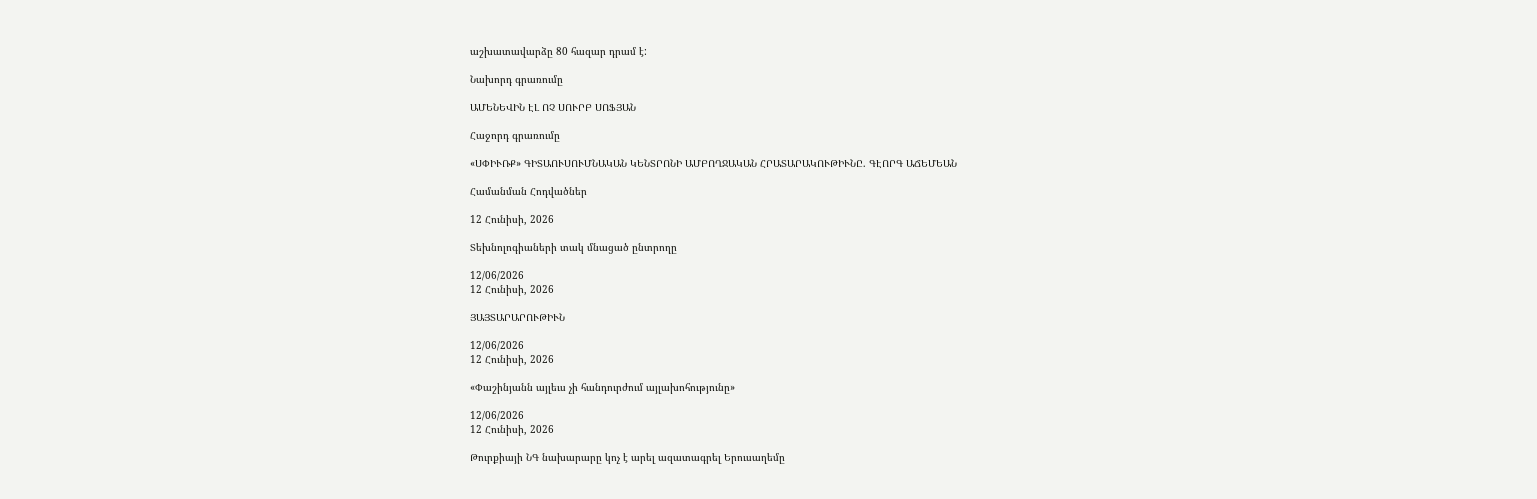աշխատավարձը 80 հազար դրամ է:

Նախորդ գրառումը

ԱՄԵՆԵՎԻՆ ԷԼ ՈՉ ՍՈՒՐԲ ՍՈՖՅԱՆ

Հաջորդ գրառումը

«ՍՓԻՒՌՔ» ԳԻՏԱՈՒՍՈՒՄՆԱԿԱՆ ԿԵՆՏՐՈՆԻ ԱՄԲՈՂՋԱԿԱՆ ՀՐԱՏԱՐԱԿՈՒԹԻՒՆԸ. ԳԷՈՐԳ ԱՃԵՄԵԱՆ

Համանման Հոդվածներ

12 Հունիսի, 2026

Տեխնոլոգիաների տակ մնացած ընտրողը

12/06/2026
12 Հունիսի, 2026

ՅԱՅՏԱՐԱՐՈՒԹԻՒՆ

12/06/2026
12 Հունիսի, 2026

«Փաշինյանն այլեւս չի հանդուրժում այլախոհությունը»

12/06/2026
12 Հունիսի, 2026

Թուրքիայի ՆԳ նախարարը կոչ է արել ազատագրել Երուսաղեմը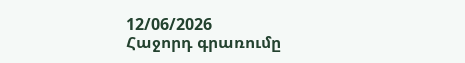12/06/2026
Հաջորդ գրառումը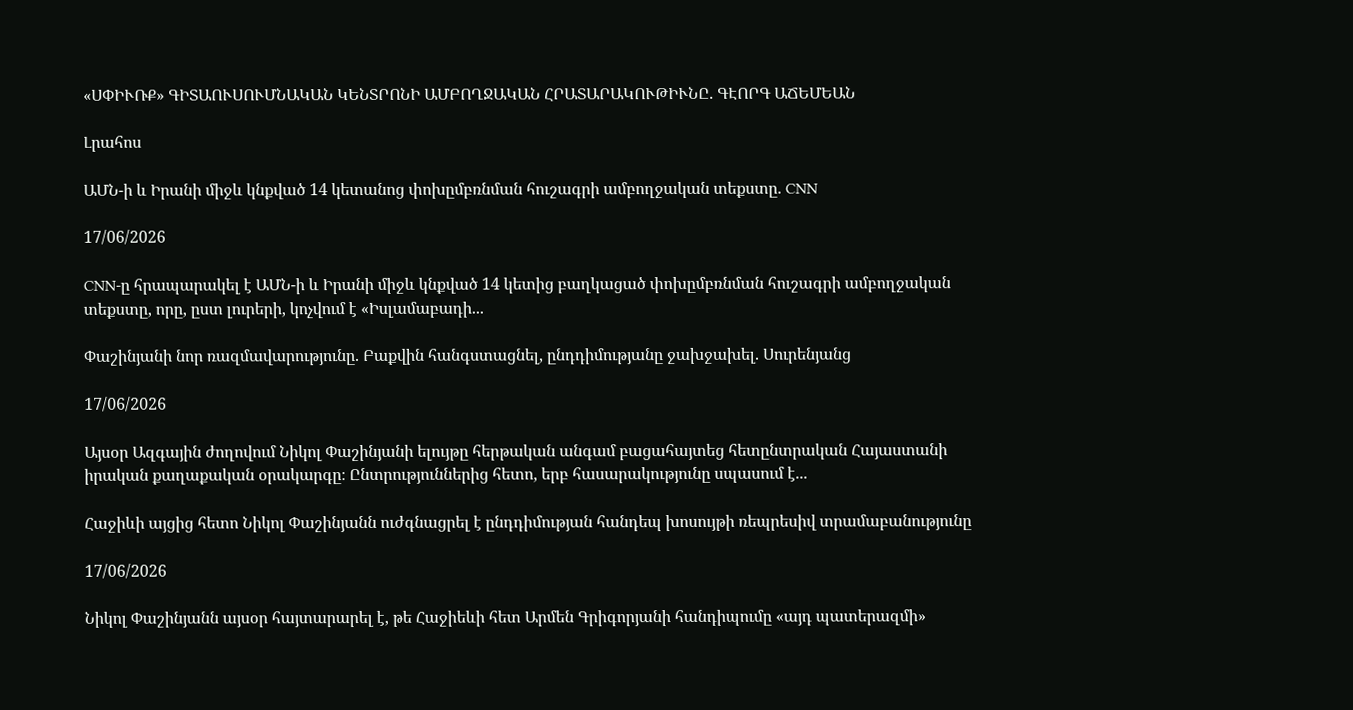«ՍՓԻՒՌՔ» ԳԻՏԱՈՒՍՈՒՄՆԱԿԱՆ ԿԵՆՏՐՈՆԻ ԱՄԲՈՂՋԱԿԱՆ ՀՐԱՏԱՐԱԿՈՒԹԻՒՆԸ. ԳԷՈՐԳ ԱՃԵՄԵԱՆ

Լրահոս

ԱՄՆ-ի և Իրանի միջև կնքված 14 կետանոց փոխըմբռնման հուշագրի ամբողջական տեքստը. CNN

17/06/2026

CNN-ը հրապարակել է ԱՄՆ-ի և Իրանի միջև կնքված 14 կետից բաղկացած փոխըմբռնման հուշագրի ամբողջական տեքստը, որը, ըստ լուրերի, կոչվում է «Իսլամաբադի...

Փաշինյանի նոր ռազմավարությունը. Բաքվին հանգստացնել, ընդդիմությանը ջախջախել. Սուրենյանց

17/06/2026

Այսօր Ազգային ժողովում Նիկոլ Փաշինյանի ելույթը հերթական անգամ բացահայտեց հետընտրական Հայաստանի իրական քաղաքական օրակարգը։ Ընտրություններից հետո, երբ հասարակությունը սպասում է...

Հաջիևի այցից հետո Նիկոլ Փաշինյանն ուժգնացրել է ընդդիմության հանդեպ խոսույթի ռեպրեսիվ տրամաբանությունը

17/06/2026

Նիկոլ Փաշինյանն այսօր հայտարարել է, թե Հաջիեևի հետ Արմեն Գրիգորյանի հանդիպումը «այդ պատերազմի»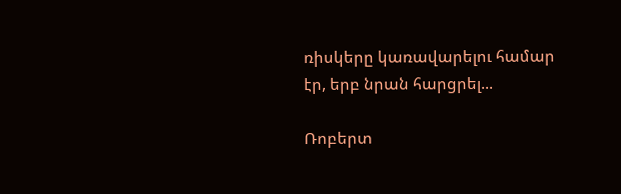ռիսկերը կառավարելու համար էր, երբ նրան հարցրել...

Ռոբերտ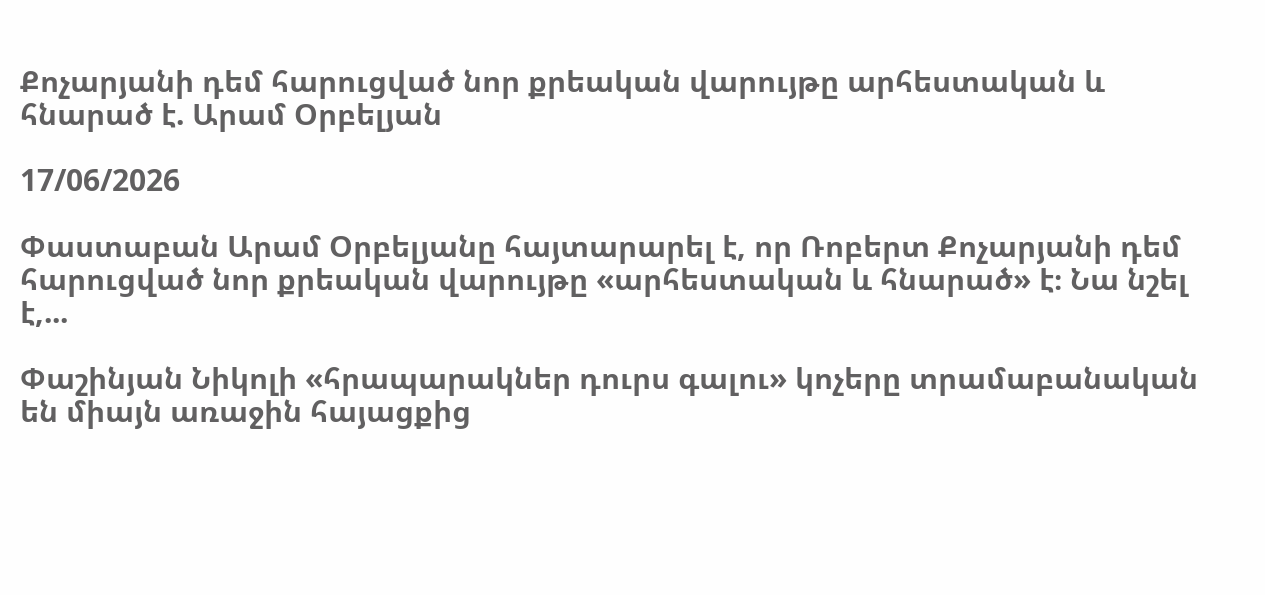Քոչարյանի դեմ հարուցված նոր քրեական վարույթը արհեստական և հնարած է. Արամ Օրբելյան

17/06/2026

Փաստաբան Արամ Օրբելյանը հայտարարել է, որ Ռոբերտ Քոչարյանի դեմ հարուցված նոր քրեական վարույթը «արհեստական և հնարած» է։ Նա նշել է,...

Փաշինյան Նիկոլի «հրապարակներ դուրս գալու» կոչերը տրամաբանական են միայն առաջին հայացքից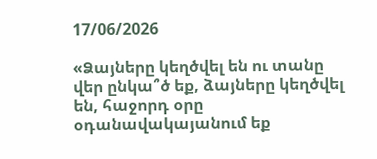17/06/2026

«Ձայները կեղծվել են ու տանը վեր ընկա՞ծ եք, ձայները կեղծվել են, հաջորդ օրը օդանավակայանում եք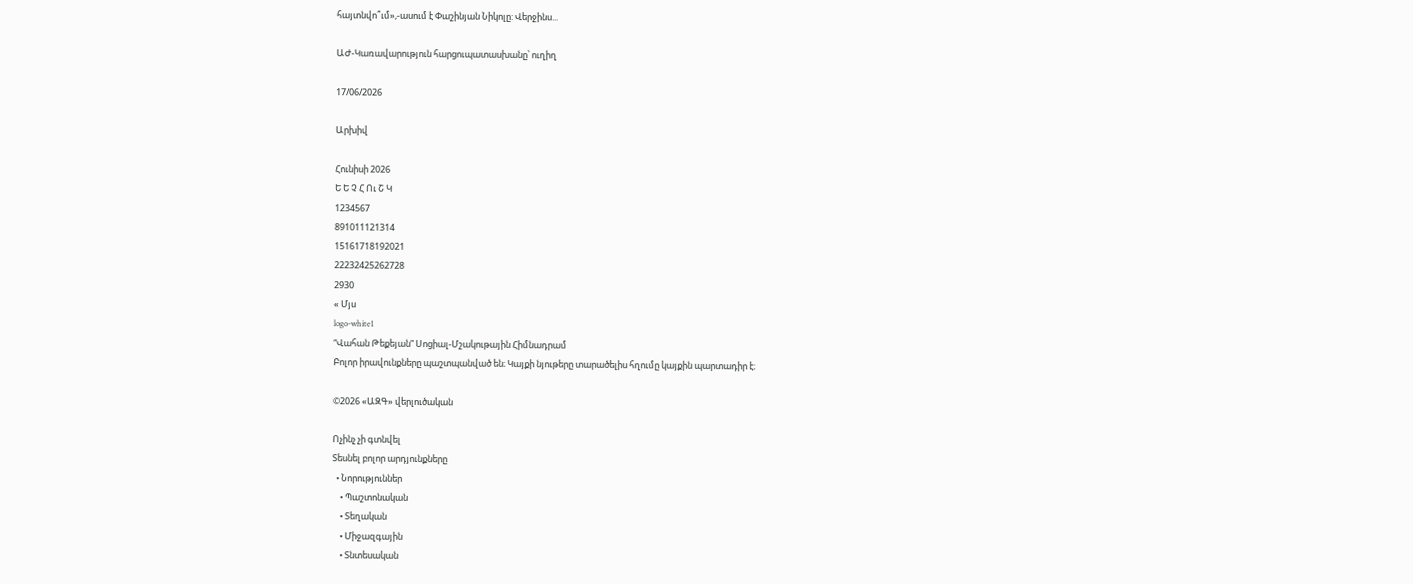հայտնվո՞ւմ»,-ասում է Փաշինյան Նիկոլը: Վերջինս...

ԱԺ-Կառավարություն հարցուպատասխանը՝ ուղիղ

17/06/2026

Արխիվ

Հունիսի 2026
Ե Ե Չ Հ Ու Շ Կ
1234567
891011121314
15161718192021
22232425262728
2930
« Մյս
logo-white1
“Վահան Թեքեյան” Սոցիալ-Մշակութային Հիմնադրամ
Բոլոր իրավունքները պաշտպանված են։ Կայքի նյութերը տարածելիս հղումը կայքին պարտադիր է։

©2026 «ԱԶԳ» վերլուծական

Ոչինչ չի գտնվել
Տեսնել բոլոր արդյունքները
  • Նորություններ
    • Պաշտոնական
    • Տեղական
    • Միջազգային
    • Տնտեսական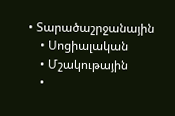• Տարածաշրջանային
    • Սոցիալական
    • Մշակութային
    •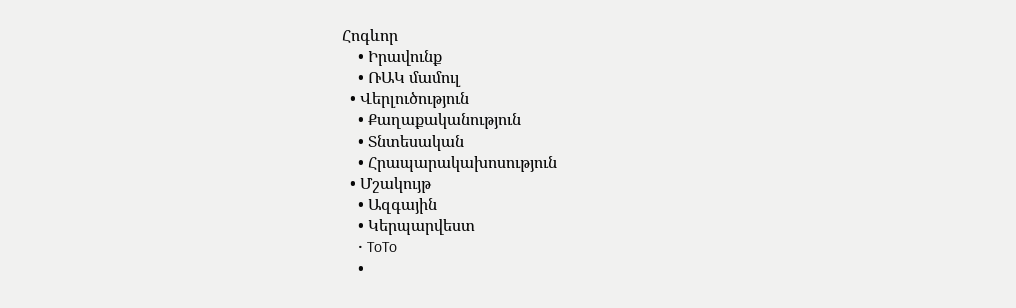Հոգևոր
    • Իրավունք
    • ՌԱԿ մամուլ
  • Վերլուծություն
    • Քաղաքականություն
    • Տնտեսական
    • Հրապարակախոսություն
  • Մշակույթ
    • Ազգային
    • Կերպարվեստ
    • ToTo
    •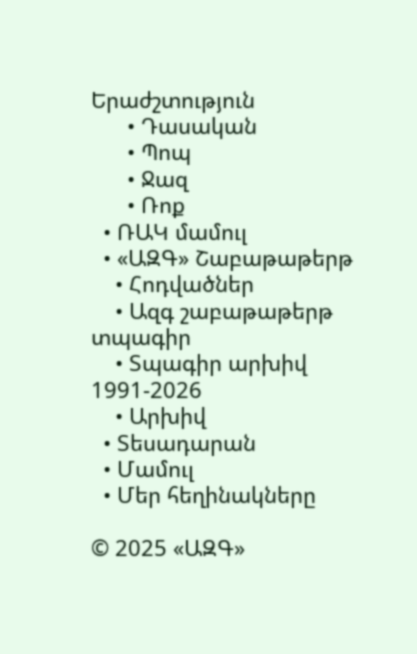Երաժշտություն
      • Դասական
      • Պոպ
      • Ջազ
      • Ռոք
  • ՌԱԿ մամուլ
  • «ԱԶԳ» Շաբաթաթերթ
    • Հոդվածներ
    • Ազգ շաբաթաթերթ տպագիր
    • Տպագիր արխիվ 1991-2026
    • Արխիվ
  • Տեսադարան
  • Մամուլ
  • Մեր հեղինակները

© 2025 «ԱԶԳ»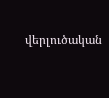վերլուծական